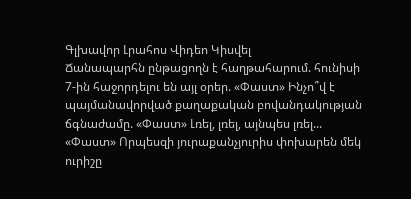Գլխավոր Լրահոս Վիդեո Կիսվել
Ճանապարհն ընթացողն է հաղթահարում. հունիսի 7-ին հաջորդելու են այլ օրեր. «Փաստ» Ինչո՞վ է պայմանավորված քաղաքական բովանդակության ճգնաժամը. «Փաստ» Լռել, լռել, այնպես լռել... «Փաստ» Որպեսզի յուրաքանչյուրիս փոխարեն մեկ ուրիշը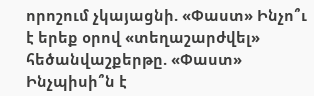որոշում չկայացնի. «Փաստ» Ինչո՞ւ է երեք օրով «տեղաշարժվել» հեծանվաշքերթը. «Փաստ» Ինչպիսի՞ն է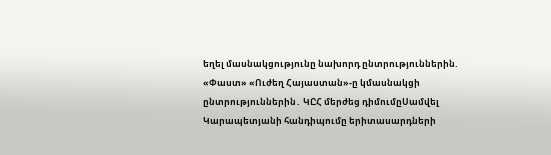եղել մասնակցությունը նախորդ ընտրություններին. «Փաստ» «Ուժեղ Հայաստան»-ը կմասնակցի ընտրություններին․ ԿԸՀ մերժեց դիմումըՍամվել Կարապետյանի հանդիպումը երիտասարդների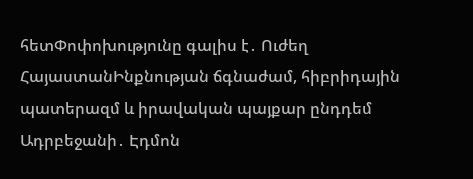հետՓոփոխությունը գալիս է․ Ուժեղ ՀայաստանԻնքնության ճգնաժամ, հիբրիդային պատերազմ և իրավական պայքար ընդդեմ Ադրբեջանի․ Էդմոն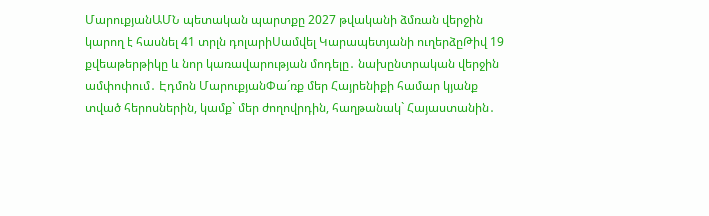ՄարուքյանԱՄՆ պետական պարտքը 2027 թվականի ձմռան վերջին կարող է հասնել 41 տրլն դոլարիՍամվել Կարապետյանի ուղերձըԹիվ 19 քվեաթերթիկը և նոր կառավարության մոդելը․ նախընտրական վերջին ամփոփում․ Էդմոն ՄարուքյանՓա´ռք մեր Հայրենիքի համար կյանք տված հերոսներին, կամք` մեր ժողովրդին, հաղթանակ` Հայաստանին․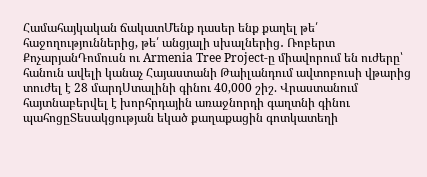Համահայկական ճակատՄենք դասեր ենք քաղել թե՛ հաջողություններից, թե՛ անցյալի սխալներից․ Ռոբերտ ՔոչարյանԴոմուսն ու Armenia Tree Project-ը միավորում են ուժերը՝ հանուն ավելի կանաչ Հայաստանի Թաիլանդում ավտոբուսի վթարից տուժել է 28 մարդՍտալինի գինու 40,000 շիշ. Վրաստանում հայտնաբերվել է խորհրդային առաջնորդի գաղտնի գինու պահոցըՏեսակցության եկած քաղաքացին գոտկատեղի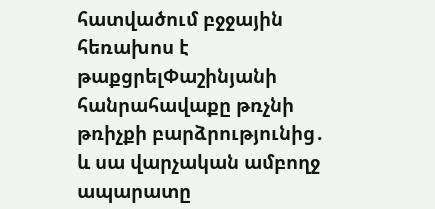հատվածում բջջային հեռախոս է թաքցրելՓաշինյանի հանրահավաքը թռչնի թռիչքի բարձրությունից․ և սա վարչական ամբողջ ապարատը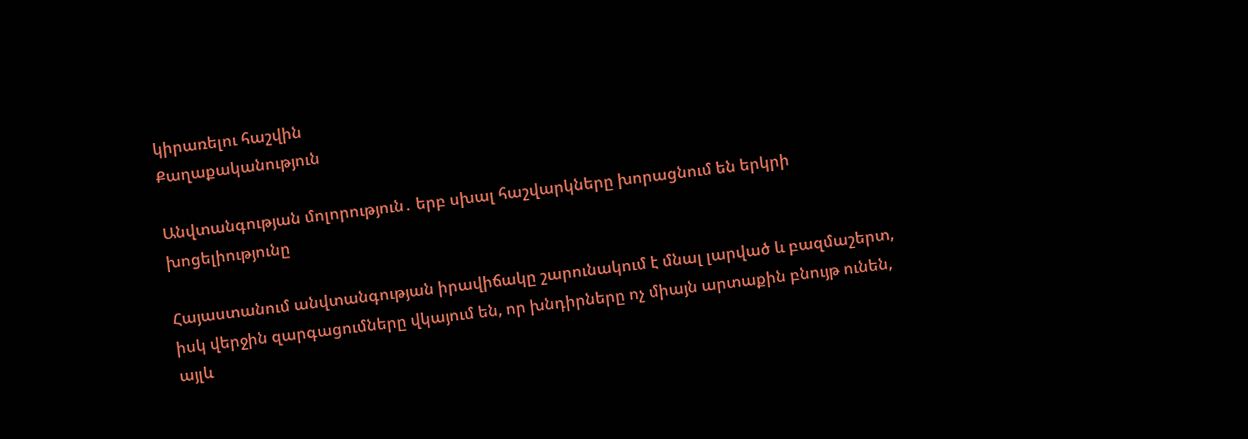կիրառելու հաշվին
Քաղաքականություն

Անվտանգության մոլորություն․ երբ սխալ հաշվարկները խորացնում են երկրի խոցելիությունը

Հայաստանում անվտանգության իրավիճակը շարունակում է մնալ լարված և բազմաշերտ, իսկ վերջին զարգացումները վկայում են, որ խնդիրները ոչ միայն արտաքին բնույթ ունեն, այլև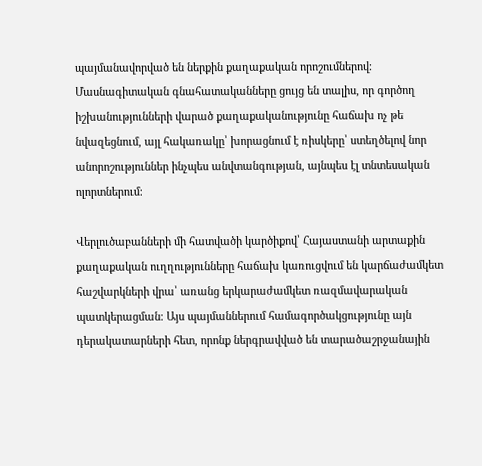պայմանավորված են ներքին քաղաքական որոշումներով։ Մասնագիտական գնահատականները ցույց են տալիս, որ գործող իշխանությունների վարած քաղաքականությունը հաճախ ոչ թե նվազեցնում, այլ հակառակը՝ խորացնում է ռիսկերը՝ ստեղծելով նոր անորոշություններ ինչպես անվտանգության, այնպես էլ տնտեսական ոլորտներում։

Վերլուծաբանների մի հատվածի կարծիքով՝ Հայաստանի արտաքին քաղաքական ուղղությունները հաճախ կառուցվում են կարճաժամկետ հաշվարկների վրա՝ առանց երկարաժամկետ ռազմավարական պատկերացման։ Այս պայմաններում համագործակցությունը այն դերակատարների հետ, որոնք ներգրավված են տարածաշրջանային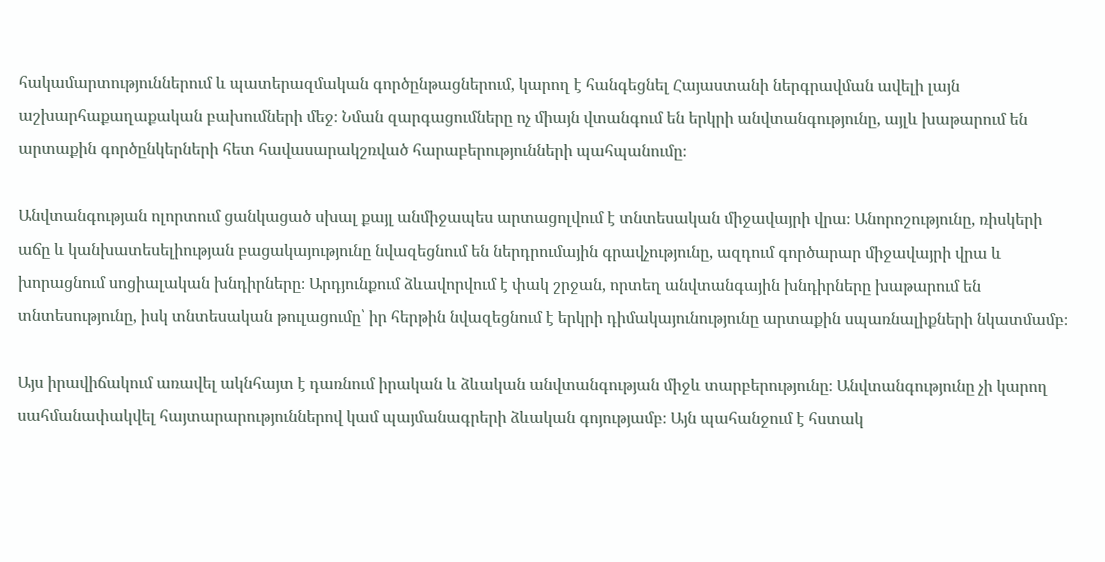հակամարտություններում և պատերազմական գործընթացներում, կարող է հանգեցնել Հայաստանի ներգրավման ավելի լայն աշխարհաքաղաքական բախումների մեջ։ Նման զարգացումները ոչ միայն վտանգում են երկրի անվտանգությունը, այլև խաթարում են արտաքին գործընկերների հետ հավասարակշռված հարաբերությունների պահպանումը։

Անվտանգության ոլորտում ցանկացած սխալ քայլ անմիջապես արտացոլվում է տնտեսական միջավայրի վրա։ Անորոշությունը, ռիսկերի աճը և կանխատեսելիության բացակայությունը նվազեցնում են ներդրումային գրավչությունը, ազդում գործարար միջավայրի վրա և խորացնում սոցիալական խնդիրները։ Արդյունքում ձևավորվում է փակ շրջան, որտեղ անվտանգային խնդիրները խաթարում են տնտեսությունը, իսկ տնտեսական թուլացումը՝ իր հերթին նվազեցնում է երկրի դիմակայունությունը արտաքին սպառնալիքների նկատմամբ։

Այս իրավիճակում առավել ակնհայտ է դառնում իրական և ձևական անվտանգության միջև տարբերությունը։ Անվտանգությունը չի կարող սահմանափակվել հայտարարություններով կամ պայմանագրերի ձևական գոյությամբ։ Այն պահանջում է հստակ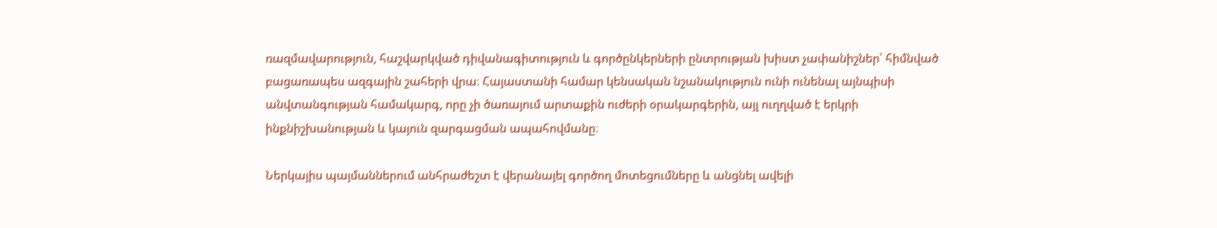ռազմավարություն, հաշվարկված դիվանագիտություն և գործընկերների ընտրության խիստ չափանիշներ՝ հիմնված բացառապես ազգային շահերի վրա։ Հայաստանի համար կենսական նշանակություն ունի ունենալ այնպիսի անվտանգության համակարգ, որը չի ծառայում արտաքին ուժերի օրակարգերին, այլ ուղղված է երկրի ինքնիշխանության և կայուն զարգացման ապահովմանը։

Ներկայիս պայմաններում անհրաժեշտ է վերանայել գործող մոտեցումները և անցնել ավելի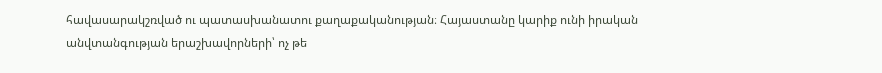հավասարակշռված ու պատասխանատու քաղաքականության։ Հայաստանը կարիք ունի իրական անվտանգության երաշխավորների՝ ոչ թե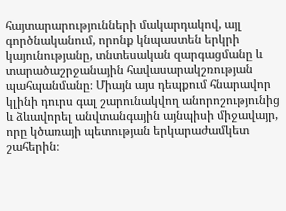հայտարարությունների մակարդակով, այլ գործնականում, որոնք կնպաստեն երկրի կայունությանը, տնտեսական զարգացմանը և տարածաշրջանային հավասարակշռության պահպանմանը։ Միայն այս դեպքում հնարավոր կլինի դուրս գալ շարունակվող անորոշությունից և ձևավորել անվտանգային այնպիսի միջավայր, որը կծառայի պետության երկարաժամկետ շահերին։